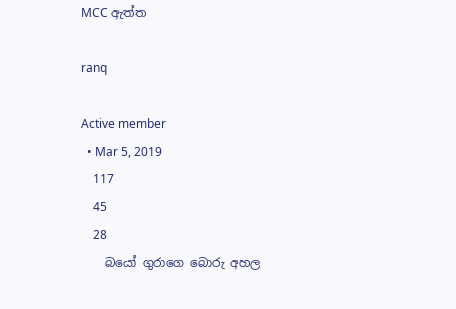MCC ඇත්ත

ranq

Active member
  • Mar 5, 2019
    117
    45
    28
    බයෝ ගුරාගෙ බොරු අහල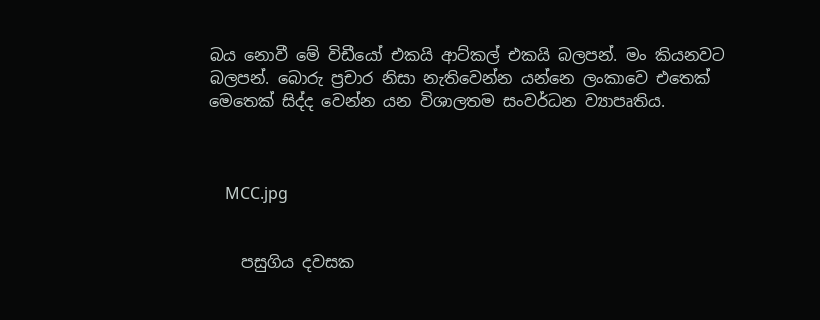බය නොවී මේ විඩීයෝ එකයි ආට්කල් එකයි බලපන්. මං කියනවට බලපන්. බොරු ප්‍රචාර නිසා නැතිවෙන්න යන්නෙ ලංකාවෙ එතෙක් මෙතෙක් සිද්ද වෙන්න යන විශාලතම සංවර්ධන ව්‍යාපෘතිය.



    MCC.jpg


    පසුගිය දවසක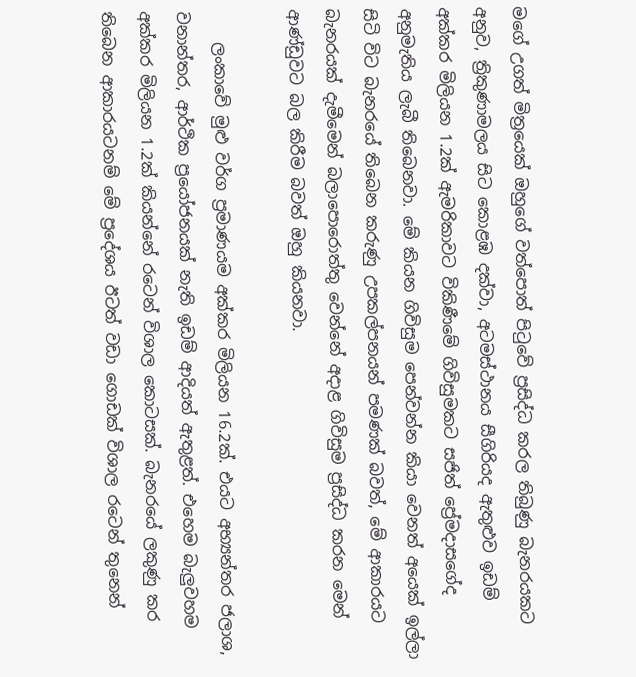මගේ උගත් මිත්‍රයෙක් ඔහුගේ වත්පොත් පිටුවේ ප්‍රසිද්ධ කරල තිබුණු බැනරයකට අනුව, ත්‍රිකුණාමලය සිට කොළඹ දක්වා, අටමස්ථානය සීගිරියද ඇතුළුව ඉඩම් අක්කර මිලියන 1.2ක් ඇමරිකාවට විකිණීමේ ගිවිසුමකට සජිත් ප්‍රේමදාසගේද අනුමැතිය ලැබී තිබෙනවා. මේ කියන ගිවිසුම පෙන්වන්න කියා වෙනත් අයෙක් ඉල්ලා සිටි විට බැනරයේ තිබෙන කරුණු උපකල්පනයන් පමණක් බවත්, මේ ආකාරයට බැනරයක් දැමීමෙන් බලාපොරොත්තු වෙන්නේ අදාළ ගිවිසුම ප්‍රසිද්ධ කරන මෙන් ආණ්ඩුවට බල කිරීම බවත් ඔහු කියනවා.

    ලංකාවේ මුළු වර්ග ප්‍රමාණයම අක්කර මිලියන 16.2ක්. එයට අභ්‍යන්තර ජලාශ, වනාන්තර, ආර්ථික ප්‍රයෝජනයක් නැති ඉඩම් ආදියත් ඇතුළත්. එහෙම බැලුවහම අක්කර මිලියන 1.2ක් කියන්නේ රටෙන් විශාල කොටසක්. බැනරයේ ලකුණු කර තිබෙන ආකාරයටනම් මේ ප්‍රදේශය ඊටත් වඩා ගොඩක් විශාල රටෙන් තුනෙන්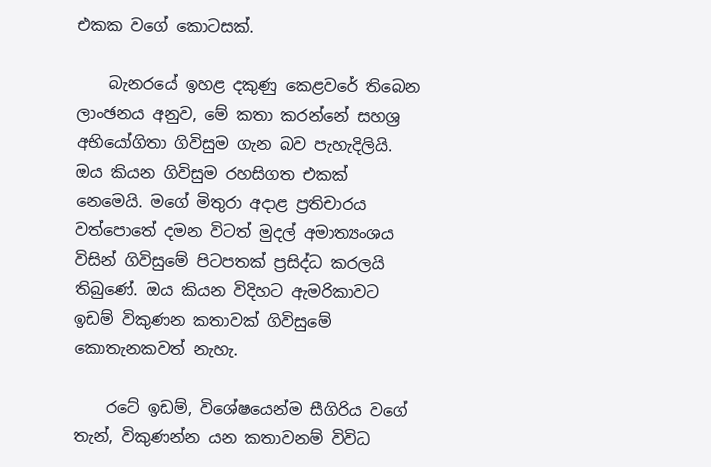එකක වගේ කොටසක්.

    බැනරයේ ඉහළ දකුණු කෙළවරේ තිබෙන ලාංඡනය අනුව, මේ කතා කරන්නේ සහශ්‍ර අභියෝගිතා ගිවිසුම ගැන බව පැහැදිලියි. ඔය කියන ගිවිසුම රහසිගත එකක් නෙමෙයි. මගේ මිතුරා අදාළ ප්‍රතිචාරය වත්පොතේ දමන විටත් මුදල් අමාත්‍යංශය විසින් ගිවිසුමේ පිටපතක් ප්‍රසිද්ධ කරලයි තිබුණේ. ඔය කියන විදිහට ඇමරිකාවට ඉඩම් විකුණන කතාවක් ගිවිසුමේ කොතැනකවත් නැහැ.

    රටේ ඉඩම්, විශේෂයෙන්ම සීගිරිය වගේ තැන්, විකුණන්න යන කතාවනම් විවිධ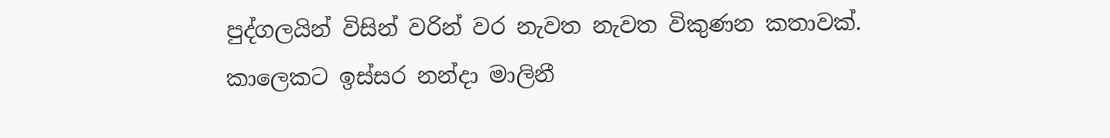පුද්ගලයින් විසින් වරින් වර නැවත නැවත විකුණන කතාවක්. කාලෙකට ඉස්සර නන්දා මාලිනී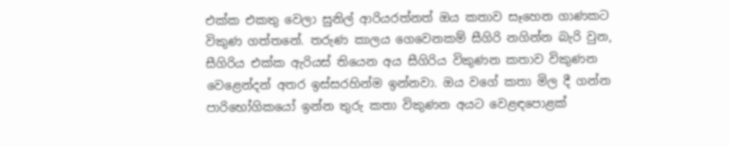එක්ක එකතු වෙලා සුනිල් ආරියරත්නත් ඔය කතාව සෑහෙන ගාණකට විකුණ ගත්තනේ. තරුණ කාලය ගෙවෙනකම් සීගිරි නගින්න බැරි වුන, සීගිරිය එක්ක ඇරියස් තියෙන අය සීගිරිය විකුණන කතාව විකුණන වෙළෙන්දන් අතර ඉස්සරහින්ම ඉන්නවා. ඔය වගේ කතා මිල දී ගන්න පාරිභෝගිකයෝ ඉන්න තුරු කතා විකුණන අයට වෙළඳපොළක්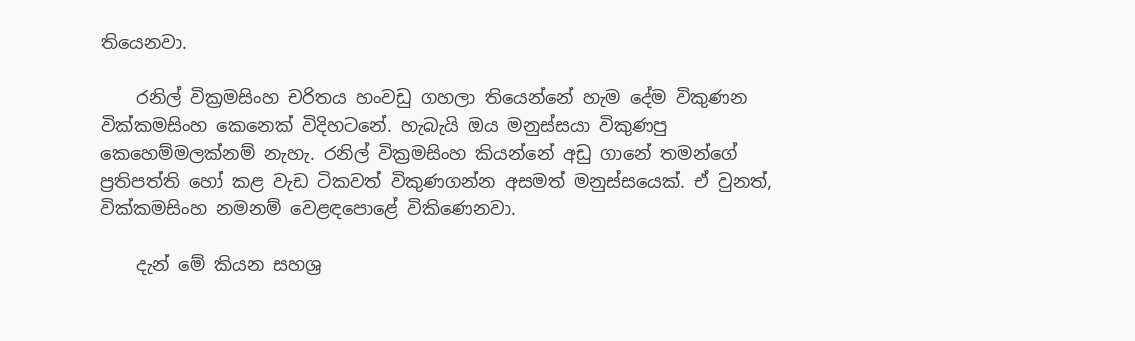තියෙනවා.

    රනිල් වික්‍රමසිංහ චරිතය හංවඩු ගහලා තියෙන්නේ හැම දේම විකුණන වික්කමසිංහ කෙනෙක් විදිහටනේ. හැබැයි ඔය මනුස්සයා විකුණපු කෙහෙම්මලක්නම් නැහැ. රනිල් වික්‍රමසිංහ කියන්නේ අඩු ගානේ තමන්ගේ ප්‍රතිපත්ති හෝ කළ වැඩ ටිකවත් විකුණගන්න අසමත් මනුස්සයෙක්. ඒ වුනත්, වික්කමසිංහ නමනම් වෙළඳපොළේ විකිණෙනවා.

    දැන් මේ කියන සහශ්‍ර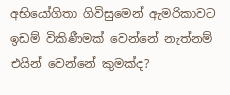අභියෝගිතා ගිවිසුමෙන් ඇමරිකාවට ඉඩම් විකිණීමක් වෙන්නේ නැත්නම් එයින් වෙන්නේ කුමක්ද?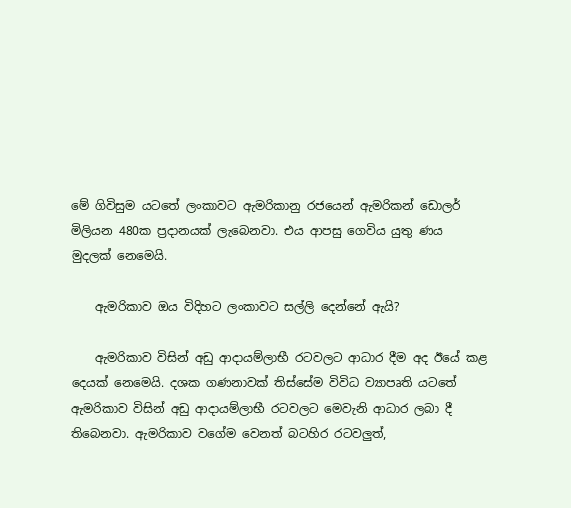මේ ගිවිසුම යටතේ ලංකාවට ඇමරිකානු රජයෙන් ඇමරිකන් ඩොලර් මිලියන 480ක ප්‍රදානයක් ලැබෙනවා. එය ආපසු ගෙවිය යුතු ණය මුදලක් නෙමෙයි.

    ඇමරිකාව ඔය විදිහට ලංකාවට සල්ලි දෙන්නේ ඇයි?

    ඇමරිකාව විසින් අඩු ආදායම්ලාභී රටවලට ආධාර දීම අද ඊයේ කළ දෙයක් නෙමෙයි. දශක ගණනාවක් තිස්සේම විවිධ ව්‍යාපෘති යටතේ ඇමරිකාව විසින් අඩු ආදායම්ලාභී රටවලට මෙවැනි ආධාර ලබා දී තිබෙනවා. ඇමරිකාව වගේම වෙනත් බටහිර රටවලුත්,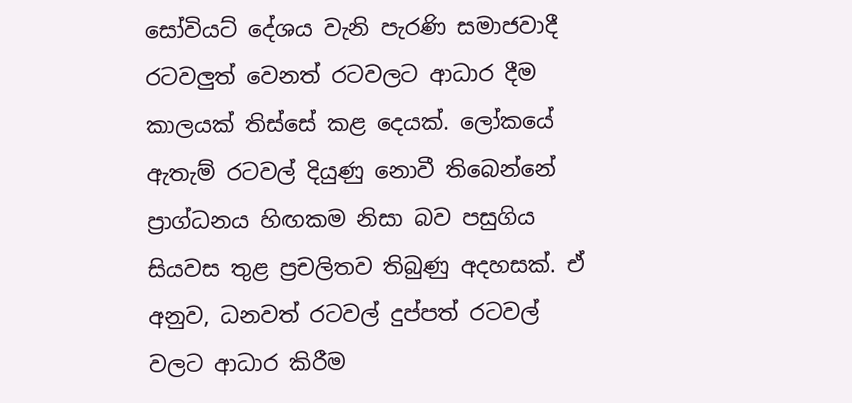සෝවියට් දේශය වැනි පැරණි සමාජවාදී රටවලුත් වෙනත් රටවලට ආධාර දීම කාලයක් තිස්සේ කළ දෙයක්. ලෝකයේ ඇතැම් රටවල් දියුණු නොවී තිබෙන්නේ ප්‍රාග්ධනය හිඟකම නිසා බව පසුගිය සියවස තුළ ප්‍රචලිතව තිබුණු අදහසක්. ඒ අනුව, ධනවත් රටවල් දුප්පත් රටවල් වලට ආධාර කිරීම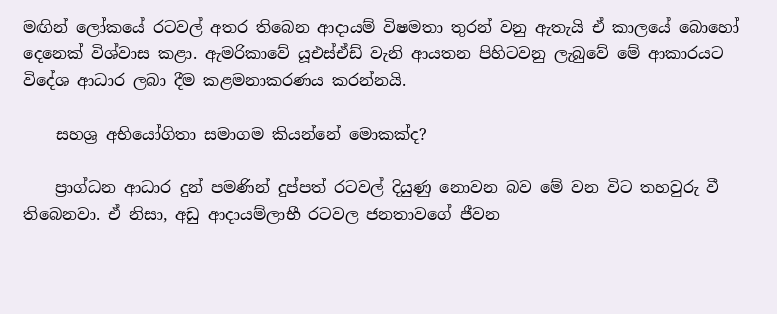මඟින් ලෝකයේ රටවල් අතර තිබෙන ආදායම් විෂමතා තුරන් වනු ඇතැයි ඒ කාලයේ බොහෝ දෙනෙක් විශ්වාස කළා. ඇමරිකාවේ යූඑස්ඒඩ් වැනි ආයතන පිහිටවනු ලැබුවේ මේ ආකාරයට විදේශ ආධාර ලබා දීම කළමනාකරණය කරන්නයි.

    සහශ්‍ර අභියෝගිතා සමාගම කියන්නේ මොකක්ද?

    ප්‍රාග්ධන ආධාර දුන් පමණින් දුප්පත් රටවල් දියුණු නොවන බව මේ වන විට තහවුරු වී තිබෙනවා. ඒ නිසා, අඩු ආදායම්ලාභී රටවල ජනතාවගේ ජීවන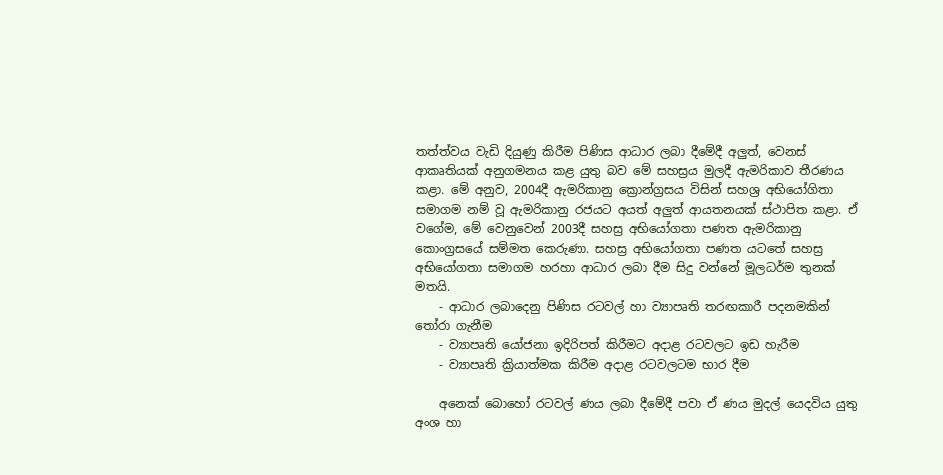තත්ත්වය වැඩි දියුණු කිරීම පිණිස ආධාර ලබා දීමේදී අලුත්, වෙනස් ආකෘතියක් අනුගමනය කළ යුතු බව මේ සහස්‍රය මුලදී ඇමරිකාව තීරණය කළා. මේ අනුව, 2004දී ඇමරිකානු ක්‍රොන්ග්‍රසය විසින් සහශ්‍ර අභියෝගිතා සමාගම නම් වූ ඇමරිකානු රජයට අයත් අලුත් ආයතනයක් ස්ථාපිත කළා. ඒ වගේම, මේ වෙනුවෙන් 2003දී සහස්‍ර අභියෝගතා පණත ඇමරිකානු කොංග්‍රසයේ සම්මත කෙරුණා. සහස්‍ර අභියෝගතා පණත යටතේ සහස්‍ර අභියෝගතා සමාගම හරහා ආධාර ලබා දීම සිදු වන්නේ මූලධර්ම තුනක් මතයි.
    - ආධාර ලබාදෙනු පිණිස රටවල් හා ව්‍යාපෘති තරඟකාරී පදනමකින් තෝරා ගැනීම
    - ව්‍යාපෘති යෝජනා ඉදිරිපත් කිරීමට අදාළ රටවලට ඉඩ හැරීම
    - ව්‍යාපෘති ක්‍රියාත්මක කිරීම අදාළ රටවලටම භාර දීම

    අනෙක් බොහෝ රටවල් ණය ලබා දීමේදී පවා ඒ ණය මුදල් යෙදවිය යුතු අංශ හා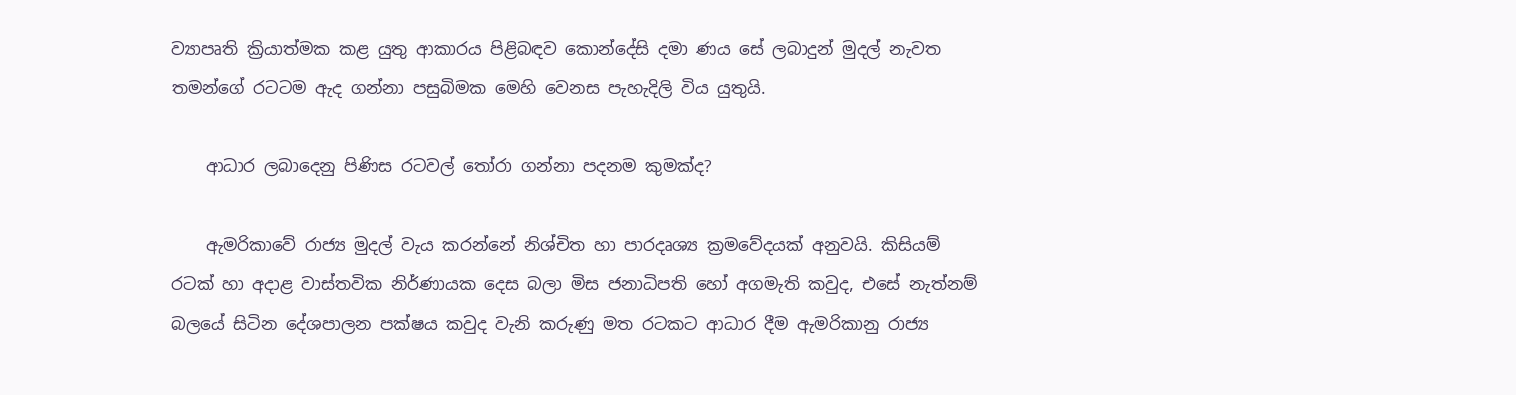ව්‍යාපෘති ක්‍රියාත්මක කළ යුතු ආකාරය පිළිබඳව කොන්දේසි දමා ණය සේ ලබාදුන් මුදල් නැවත තමන්ගේ රටටම ඇද ගන්නා පසුබිමක මෙහි වෙනස පැහැදිලි විය යුතුයි.

    ආධාර ලබාදෙනු පිණිස රටවල් තෝරා ගන්නා පදනම කුමක්ද?

    ඇමරිකාවේ රාජ්‍ය මුදල් වැය කරන්නේ නිශ්චිත හා පාරදෘශ්‍ය ක්‍රමවේදයක් අනුවයි. කිසියම් රටක් හා අදාළ වාස්තවික නිර්ණායක දෙස බලා මිස ජනාධිපති හෝ අගමැති කවුද, එසේ නැත්නම් බලයේ සිටින දේශපාලන පක්ෂය කවුද වැනි කරුණු මත රටකට ආධාර දීම ඇමරිකානු රාජ්‍ය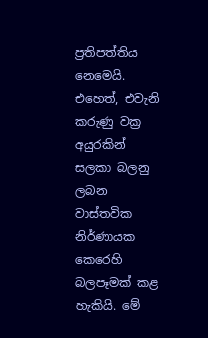ප්‍රතිපත්තිය නෙමෙයි. එහෙත්, එවැනි කරුණු වක්‍ර අයුරකින් සලකා බලනු ලබන වාස්තවික නිර්ණායක කෙරෙහි බලපෑමක් කළ හැකියි. මේ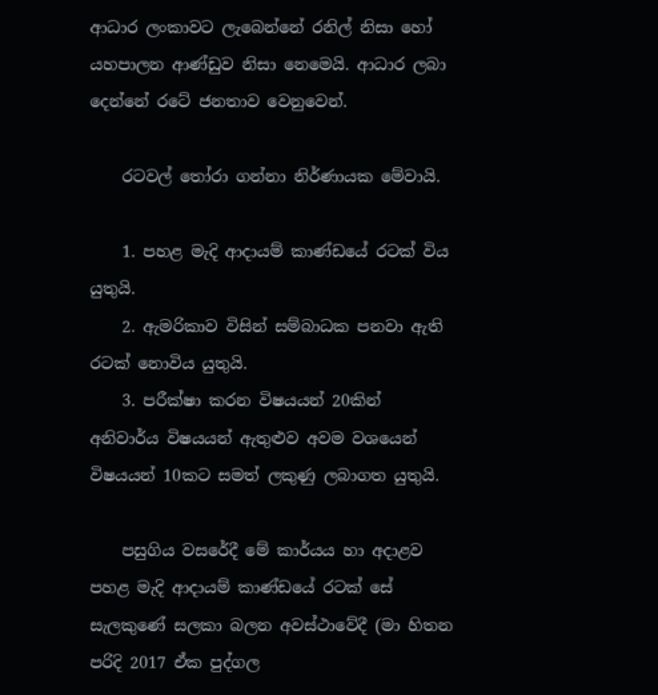ආධාර ලංකාවට ලැබෙන්නේ රනිල් නිසා හෝ යහපාලන ආණ්ඩුව නිසා නෙමෙයි. ආධාර ලබා දෙන්නේ රටේ ජනතාව වෙනුවෙන්.

    රටවල් තෝරා ගන්නා නිර්ණායක මේවායි.

    1. පහළ මැදි ආදායම් කාණ්ඩයේ රටක් විය යුතුයි.
    2. ඇමරිකාව විසින් සම්බාධක පනවා ඇති රටක් නොවිය යුතුයි.
    3. පරීක්ෂා කරන විෂයයන් 20කින් අනිවාර්ය විෂයයන් ඇතුළුව අවම වශයෙන් විෂයයන් 10කට සමත් ලකුණු ලබාගත යුතුයි.

    පසුගිය වසරේදී මේ කාර්යය හා අදාළව පහළ මැදි ආදායම් කාණ්ඩයේ රටක් සේ සැලකුණේ සලකා බලන අවස්ථාවේදී (මා හිතන පරිදි 2017 ඒක පුද්ගල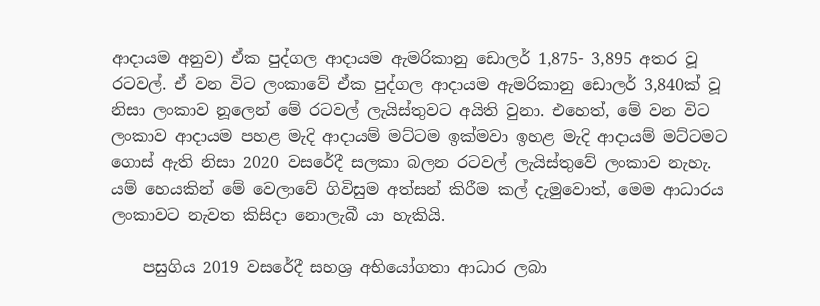ආදායම අනුව) ඒක පුද්ගල ආදායම ඇමරිකානු ඩොලර් 1,875- 3,895 අතර වූ රටවල්. ඒ වන විට ලංකාවේ ඒක පුද්ගල ආදායම ඇමරිකානු ඩොලර් 3,840ක් වූ නිසා ලංකාව නූලෙන් මේ රටවල් ලැයිස්තුවට අයිති වුනා. එහෙත්, මේ වන විට ලංකාව ආදායම පහළ මැදි ආදායම් මට්ටම ඉක්මවා ඉහළ මැදි ආදායම් මට්ටමට ගොස් ඇති නිසා 2020 වසරේදී සලකා බලන රටවල් ලැයිස්තුවේ ලංකාව නැහැ. යම් හෙයකින් මේ වෙලාවේ ගිවිසුම අත්සන් කිරීම කල් දැමුවොත්, මෙම ආධාරය ලංකාවට නැවත කිසිදා නොලැබී යා හැකියි.

    පසුගිය 2019 වසරේදී සහශ්‍ර අභියෝගතා ආධාර ලබා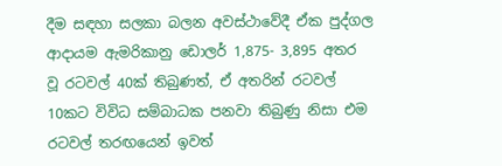දීම සඳහා සලකා බලන අවස්ථාවේදී ඒක පුද්ගල ආදායම ඇමරිකානු ඩොලර් 1,875- 3,895 අතර වූ රටවල් 40ක් තිබුණත්, ඒ අතරින් රටවල් 10කට විවිධ සම්බාධක පනවා තිබුණු නිසා එම රටවල් තරඟයෙන් ඉවත්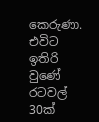කෙරුණා. එවිට ඉතිරි වුණේ රටවල් 30ක්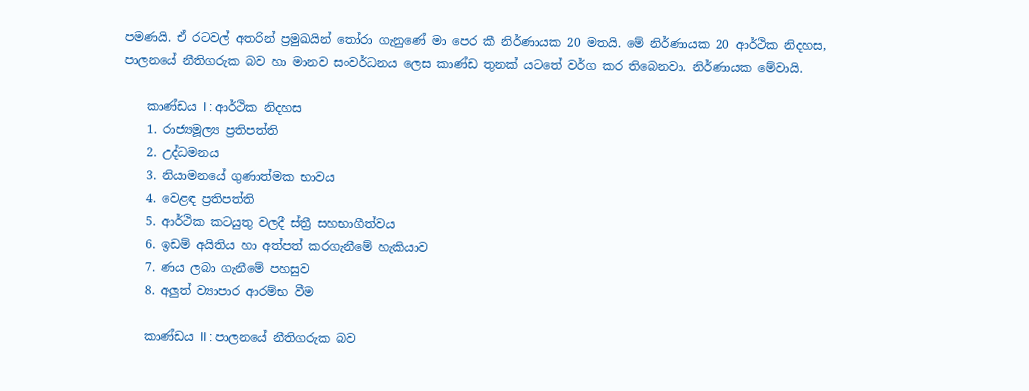පමණයි. ඒ රටවල් අතරින් ප්‍රමුඛයින් තෝරා ගැනුණේ මා පෙර කී නිර්ණායක 20 මතයි. මේ නිර්ණායක 20 ආර්ථික නිදහස, පාලනයේ නීතිගරුක බව හා මානව සංවර්ධනය ලෙස කාණ්ඩ තුනක් යටතේ වර්ග කර තිබෙනවා. නිර්ණායක මේවායි.

    කාණ්ඩය I : ආර්ථික නිදහස
    1. රාජ්‍යමූල්‍ය ප්‍රතිපත්ති
    2. උද්ධමනය
    3. නියාමනයේ ගුණාත්මක භාවය
    4. වෙළඳ ප්‍රතිපත්ති
    5. ආර්ථික කටයුතු වලදී ස්ත්‍රී සහභාගීත්වය
    6. ඉඩම් අයිතිය හා අත්පත් කරගැනීමේ හැකියාව
    7. ණය ලබා ගැනීමේ පහසුව
    8. අලුත් ව්‍යාපාර ආරම්භ වීම

    කාණ්ඩය II : පාලනයේ නීතිගරුක බව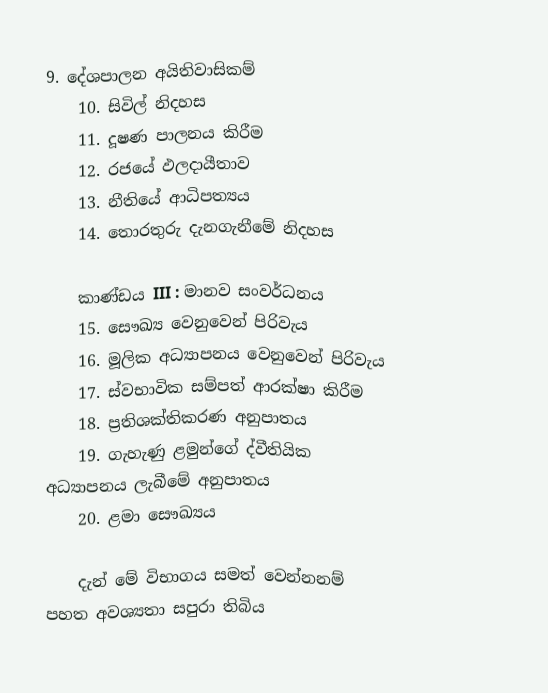9. දේශපාලන අයිතිවාසිකම්
    10. සිවිල් නිදහස
    11. දූෂණ පාලනය කිරීම
    12. රජයේ ඵලදායීතාව
    13. නීතියේ ආධිපත්‍යය
    14. තොරතුරු දැනගැනීමේ නිදහස

    කාණ්ඩය III : මානව සංවර්ධනය
    15. සෞඛ්‍ය වෙනුවෙන් පිරිවැය
    16. මූලික අධ්‍යාපනය වෙනුවෙන් පිරිවැය
    17. ස්වභාවික සම්පත් ආරක්ෂා කිරීම
    18. ප්‍රතිශක්තිකරණ අනුපාතය
    19. ගැහැණු ළමුන්ගේ ද්වීතියික අධ්‍යාපනය ලැබීමේ අනුපාතය
    20. ළමා සෞඛ්‍යය

    දැන් මේ විභාගය සමත් වෙන්නනම් පහත අවශ්‍යතා සපුරා තිබිය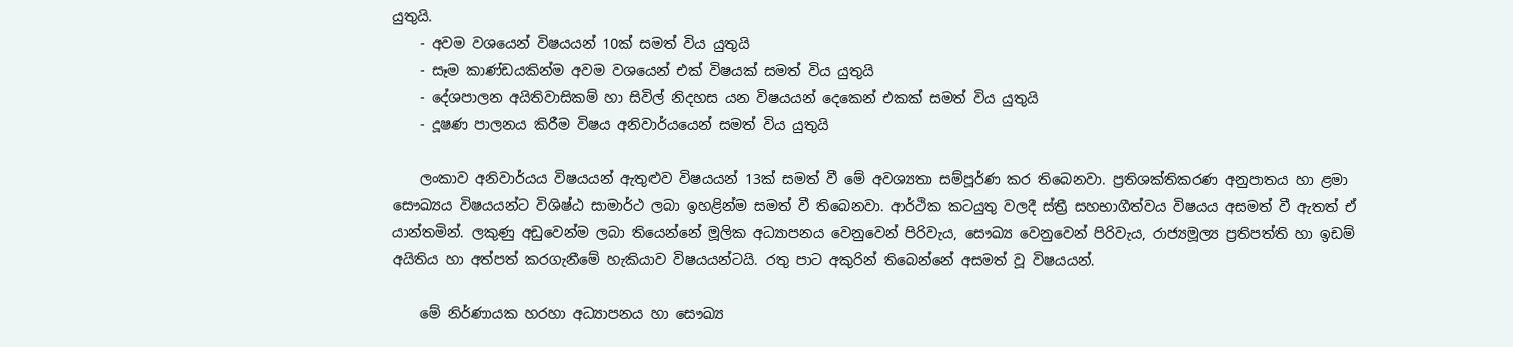යුතුයි.
    - අවම වශයෙන් විෂයයන් 10ක් සමත් විය යුතුයි
    - සෑම කාණ්ඩයකින්ම අවම වශයෙන් එක් විෂයක් සමත් විය යුතුයි
    - දේශපාලන අයිතිවාසිකම් හා සිවිල් නිදහස යන විෂයයන් දෙකෙන් එකක් සමත් විය යුතුයි
    - දූෂණ පාලනය කිරීම විෂය අනිවාර්යයෙන් සමත් විය යුතුයි

    ලංකාව අනිවාර්යය විෂයයන් ඇතුළුව විෂයයන් 13ක් සමත් වී මේ අවශ්‍යතා සම්පූර්ණ කර තිබෙනවා. ප්‍රතිශක්තිකරණ අනුපාතය හා ළමා සෞඛ්‍යය විෂයයන්ට විශිෂ්ඨ සාමාර්ථ ලබා ඉහළින්ම සමත් වී තිබෙනවා. ආර්ථික කටයුතු වලදී ස්ත්‍රී සහභාගීත්වය විෂයය අසමත් වී ඇතත් ඒ යාන්තමින්. ලකුණු අඩුවෙන්ම ලබා තියෙන්නේ මූලික අධ්‍යාපනය වෙනුවෙන් පිරිවැය, සෞඛ්‍ය වෙනුවෙන් පිරිවැය, රාජ්‍යමූල්‍ය ප්‍රතිපත්ති හා ඉඩම් අයිතිය හා අත්පත් කරගැනීමේ හැකියාව විෂයයන්ටයි. රතු පාට අකුරින් තිබෙන්නේ අසමත් වූ විෂයයන්.

    මේ නිර්ණායක හරහා අධ්‍යාපනය හා සෞඛ්‍ය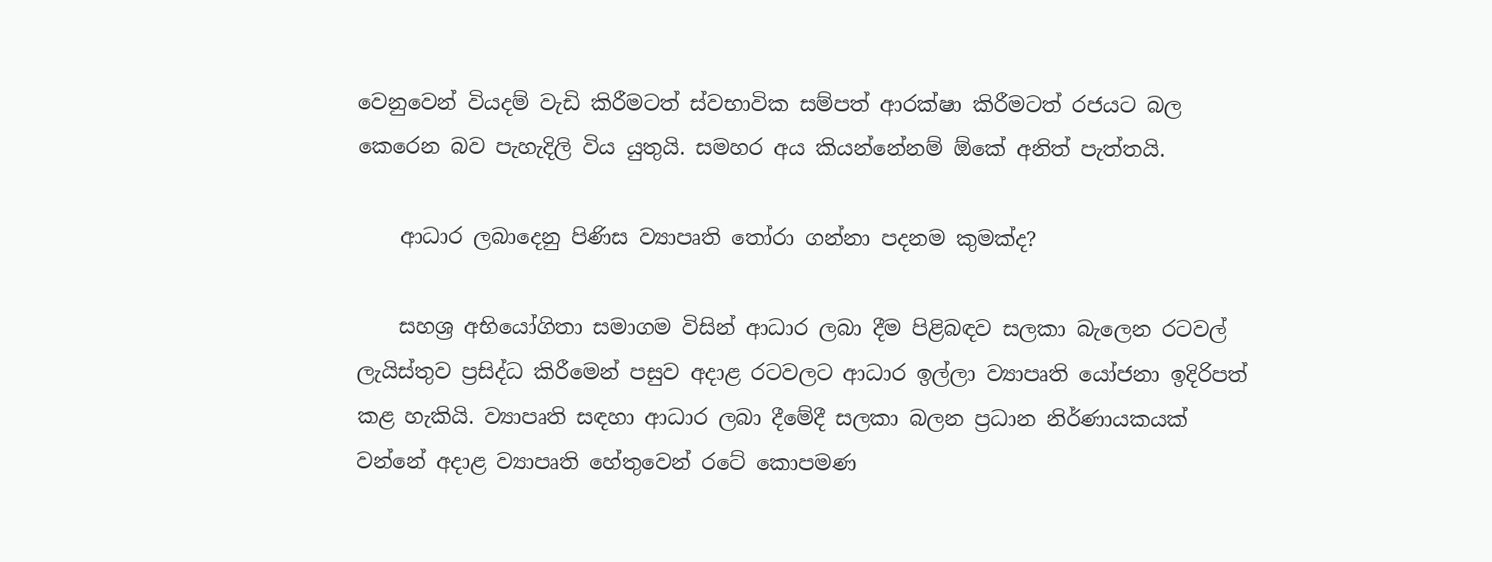වෙනුවෙන් වියදම් වැඩි කිරීමටත් ස්වභාවික සම්පත් ආරක්ෂා කිරීමටත් රජයට බල කෙරෙන බව පැහැදිලි විය යුතුයි. සමහර අය කියන්නේනම් ඕකේ අනිත් පැත්තයි.

    ආධාර ලබාදෙනු පිණිස ව්‍යාපෘති තෝරා ගන්නා පදනම කුමක්ද?

    සහශ්‍ර අභියෝගිතා සමාගම විසින් ආධාර ලබා දීම පිළිබඳව සලකා බැලෙන රටවල් ලැයිස්තුව ප්‍රසිද්ධ කිරීමෙන් පසුව අදාළ රටවලට ආධාර ඉල්ලා ව්‍යාපෘති යෝජනා ඉදිරිපත් කළ හැකියි. ව්‍යාපෘති සඳහා ආධාර ලබා දීමේදී සලකා බලන ප්‍රධාන නිර්ණායකයක් වන්නේ අදාළ ව්‍යාපෘති හේතුවෙන් රටේ කොපමණ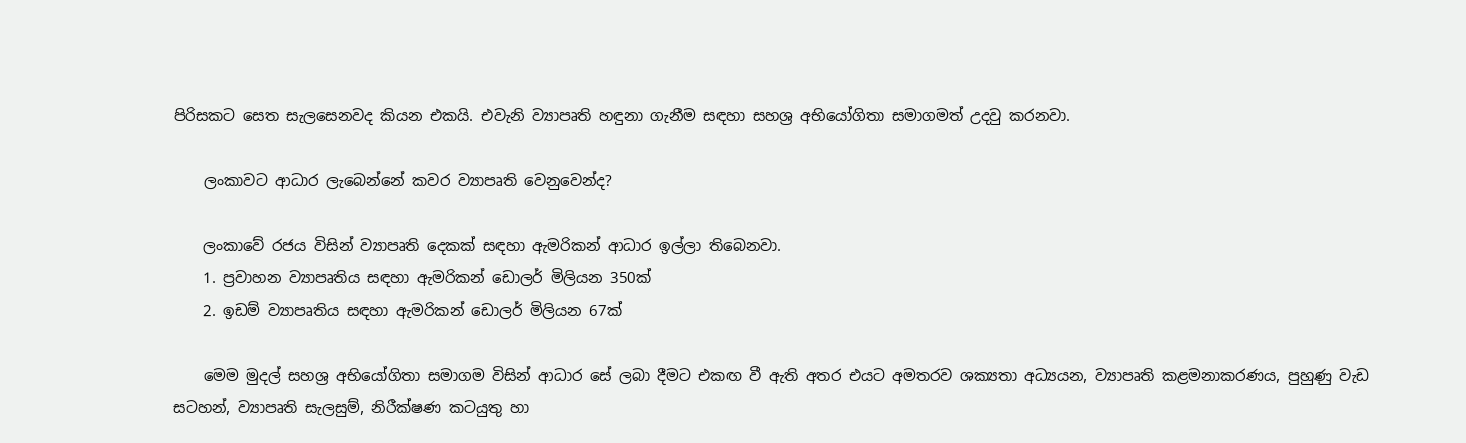පිරිසකට සෙත සැලසෙනවද කියන එකයි. එවැනි ව්‍යාපෘති හඳුනා ගැනීම සඳහා සහශ්‍ර අභියෝගිතා සමාගමත් උදවු කරනවා.

    ලංකාවට ආධාර ලැබෙන්නේ කවර ව්‍යාපෘති වෙනුවෙන්ද?

    ලංකාවේ රජය විසින් ව්‍යාපෘති දෙකක් සඳහා ඇමරිකන් ආධාර ඉල්ලා තිබෙනවා.
    1. ප්‍රවාහන ව්‍යාපෘතිය සඳහා ඇමරිකන් ඩොලර් මිලියන 350ක්
    2. ඉඩම් ව්‍යාපෘතිය සඳහා ඇමරිකන් ඩොලර් මිලියන 67ක්

    මෙම මුදල් සහශ්‍ර අභියෝගිතා සමාගම විසින් ආධාර සේ ලබා දීමට එකඟ වී ඇති අතර එයට අමතරව ශක්‍යතා අධ්‍යයන, ව්‍යාපෘති කළමනාකරණය, පුහුණු වැඩ සටහන්, ව්‍යාපෘති සැලසුම්, නිරීක්ෂණ කටයුතු හා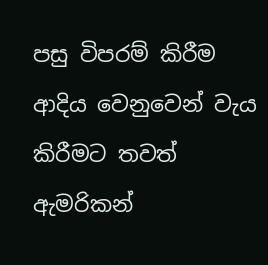පසු විපරම් කිරීම ආදිය වෙනුවෙන් වැය කිරීමට තවත් ඇමරිකන්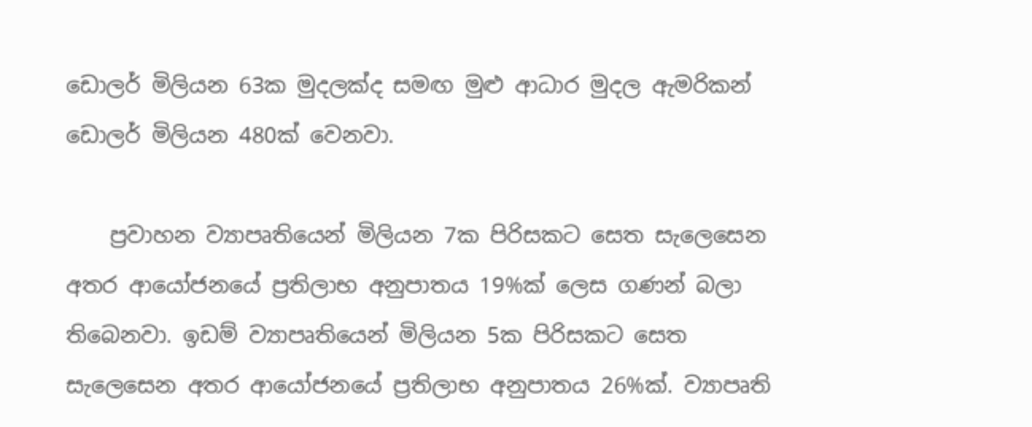ඩොලර් මිලියන 63ක මුදලක්ද සමඟ මුළු ආධාර මුදල ඇමරිකන් ඩොලර් මිලියන 480ක් වෙනවා.

    ප්‍රවාහන ව්‍යාපෘතියෙන් මිලියන 7ක පිරිසකට සෙත සැලෙසෙන අතර ආයෝජනයේ ප්‍රතිලාභ අනුපාතය 19%ක් ලෙස ගණන් බලා තිබෙනවා. ඉඩම් ව්‍යාපෘතියෙන් මිලියන 5ක පිරිසකට සෙත සැලෙසෙන අතර ආයෝජනයේ ප්‍රතිලාභ අනුපාතය 26%ක්. ව්‍යාපෘති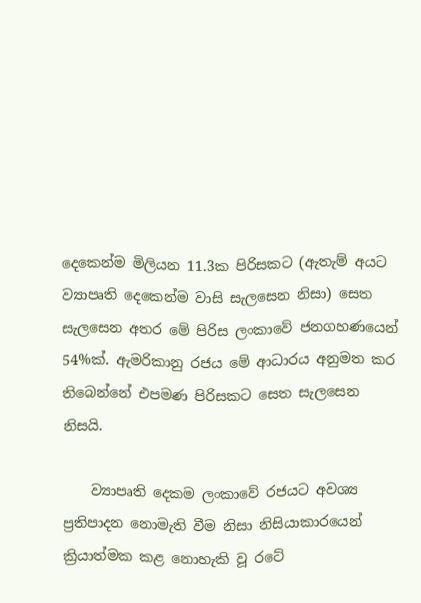දෙකෙන්ම මිලියන 11.3ක පිරිසකට (ඇතැම් අයට ව්‍යාපෘති දෙකෙන්ම වාසි සැලසෙන නිසා) සෙත සැලසෙන අතර මේ පිරිස ලංකාවේ ජනගහණයෙන් 54%ක්. ඇමරිකානු රජය මේ ආධාරය අනුමත කර තිබෙන්නේ එපමණ පිරිසකට සෙත සැලසෙන නිසයි.

    ව්‍යාපෘති දෙකම ලංකාවේ රජයට අවශ්‍ය ප්‍රතිපාදන නොමැති වීම නිසා නිසියාකාරයෙන් ක්‍රියාත්මක කළ නොහැකි වූ රටේ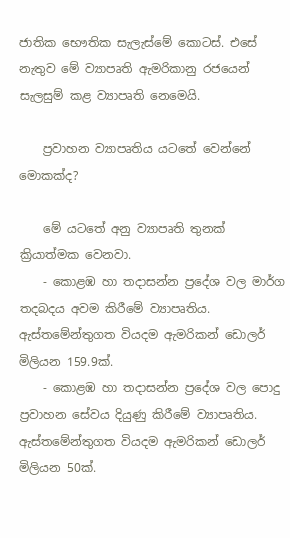ජාතික භෞතික සැලැස්මේ කොටස්. එසේ නැතුව මේ ව්‍යාපෘති ඇමරිකානු රජයෙන් සැලසුම් කළ ව්‍යාපෘති නෙමෙයි.

    ප්‍රවාහන ව්‍යාපෘතිය යටතේ වෙන්නේ මොකක්ද?

    මේ යටතේ අනු ව්‍යාපෘති තුනක් ක්‍රියාත්මක වෙනවා.
    - කොළඹ හා තදාසන්න ප්‍රදේශ වල මාර්ග තදබදය අවම කිරීමේ ව්‍යාපෘතිය. ඇස්තමේන්තුගත වියදම ඇමරිකන් ඩොලර් මිලියන 159.9ක්.
    - කොළඹ හා තදාසන්න ප්‍රදේශ වල පොදු ප්‍රවාහන සේවය දියුණු කිරීමේ ව්‍යාපෘතිය. ඇස්තමේන්තුගත වියදම ඇමරිකන් ඩොලර් මිලියන 50ක්.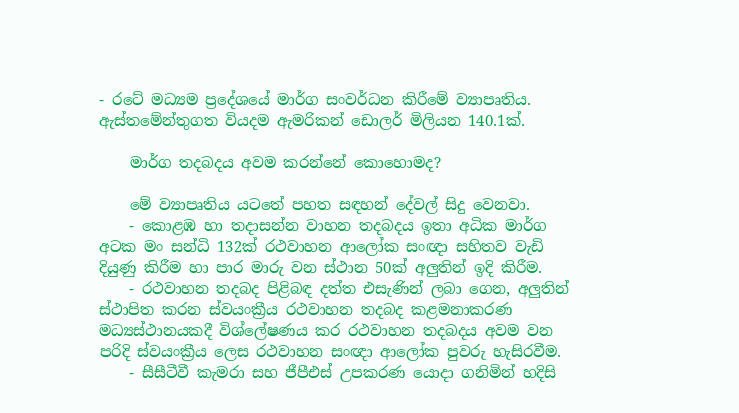- රටේ මධ්‍යම ප්‍රදේශයේ මාර්ග සංවර්ධන කිරීමේ ව්‍යාපෘතිය. ඇස්තමේන්තුගත වියදම ඇමරිකන් ඩොලර් මිලියන 140.1ක්.

    මාර්ග තදබදය අවම කරන්නේ කොහොමද?

    මේ ව්‍යාපෘතිය යටතේ පහත සඳහන් දේවල් සිදු වෙනවා.
    - කොළඹ හා තදාසන්න වාහන තදබදය ඉතා අධික මාර්ග අටක මං සන්ධි 132ක් රථවාහන ආලෝක සංඥා සහිතව වැඩි දියුණු කිරීම හා පාර මාරු වන ස්ථාන 50ක් අලුතින් ඉදි කිරීම.
    - රථවාහන තදබද පිළිබඳ දත්ත එසැණින් ලබා ගෙන, අලුතින් ස්ථාපිත කරන ස්වයංක්‍රීය රථවාහන තදබද කළමනාකරණ මධ්‍යස්ථානයකදී විශ්ලේෂණය කර රථවාහන තදබදය අවම වන පරිදි ස්වයංක්‍රීය ලෙස රථවාහන සංඥා ආලෝක පුවරු හැසිරවීම.
    - සීසීටීවී කැමරා සහ ජීපීඑස් උපකරණ යොදා ගනිමින් හදිසි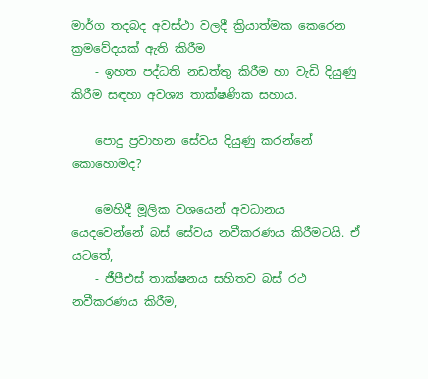මාර්ග තදබද අවස්ථා වලදී ක්‍රියාත්මක කෙරෙන ක්‍රමවේදයක් ඇති කිරීම
    - ඉහත පද්ධති නඩත්තු කිරීම හා වැඩි දියුණු කිරීම සඳහා අවශ්‍ය තාක්ෂණික සහාය.

    පොදු ප්‍රවාහන සේවය දියුණු කරන්නේ කොහොමද?

    මෙහිදී මූලික වශයෙන් අවධානය යෙදවෙන්නේ බස් සේවය නවීකරණය කිරීමටයි. ඒ යටතේ,
    - ජීපීඑස් තාක්ෂනය සහිතව බස් රථ නවීකරණය කිරීම,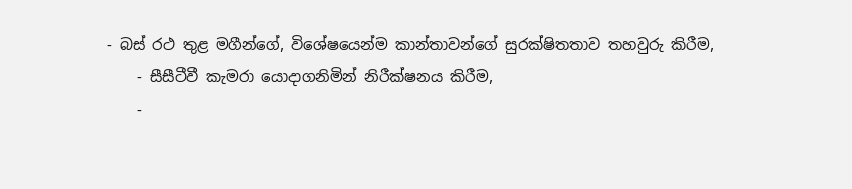- බස් රථ තුළ මගීන්ගේ, විශේෂයෙන්ම කාන්තාවන්ගේ සුරක්ෂිතතාව තහවුරු කිරීම,
    - සීසීටීවී කැමරා යොදාගනිමින් නිරීක්ෂනය කිරීම,
    -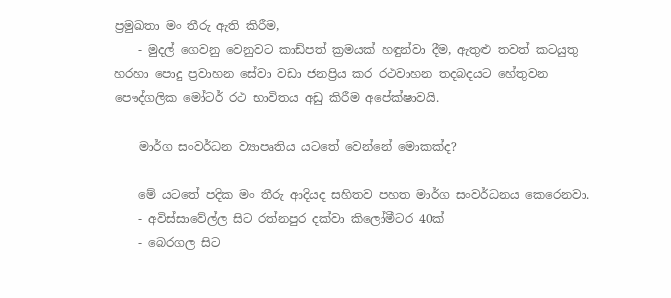ප්‍රමුඛතා මං තීරු ඇති කිරීම,
    - මුදල් ගෙවනු වෙනුවට කාඩ්පත් ක්‍රමයක් හඳුන්වා දීම, ඇතුළු තවත් කටයුතු හරහා පොදු ප්‍රවාහන සේවා වඩා ජනප්‍රිය කර රථවාහන තදබදයට හේතුවන පෞද්ගලික මෝටර් රථ භාවිතය අඩු කිරීම අපේක්ෂාවයි.

    මාර්ග සංවර්ධන ව්‍යාපෘතිය යටතේ වෙන්නේ මොකක්ද?

    මේ යටතේ පදික මං තීරු ආදියද සහිතව පහත මාර්ග සංවර්ධනය කෙරෙනවා.
    - අවිස්සාවේල්ල සිට රත්නපුර දක්වා කිලෝමීටර 40ක්
    - බෙරගල සිට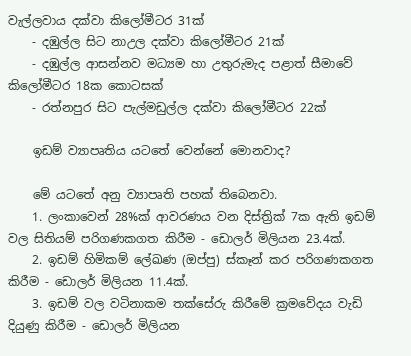වැල්ලවාය දක්වා කිලෝමීටර 31ක්
    - දඹුල්ල සිට නාඋල දක්වා කිලෝමීටර 21ක්
    - දඹුල්ල ආසන්නව මධ්‍යම හා උතුරුමැද පළාත් සීමාවේ කිලෝමීටර 18ක කොටසක්
    - රත්නපුර සිට පැල්මඩුල්ල දක්වා කිලෝමීටර 22ක්

    ඉඩම් ව්‍යාපෘතිය යටතේ වෙන්නේ මොනවාද?

    මේ යටතේ අනු ව්‍යාපෘති පහක් තිබෙනවා.
    1. ලංකාවෙන් 28%ක් ආවරණය වන දිස්ත්‍රික් 7ක ඇති ඉඩම් වල සිතියම් පරිගණකගත කිරීම - ඩොලර් මිලියන 23.4ක්.
    2. ඉඩම් හිමිකම් ලේඛණ (ඔප්පු) ස්කෑන් කර පරිගණකගත කිරීම - ඩොලර් මිලියන 11.4ක්.
    3. ඉඩම් වල වටිනාකම තක්සේරු කිරීමේ ක්‍රමවේදය වැඩි දියුණු කිරීම - ඩොලර් මිලියන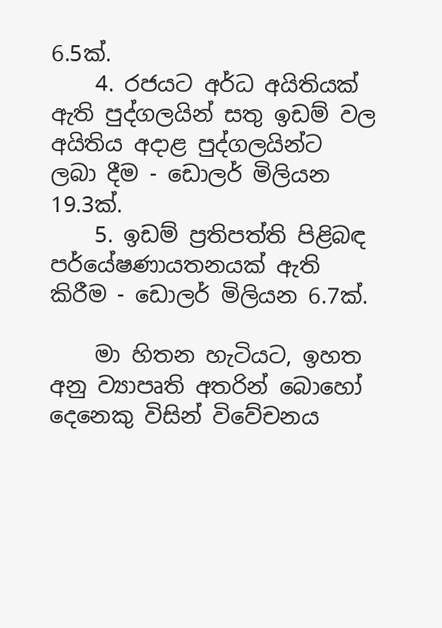6.5ක්.
    4. රජයට අර්ධ අයිතියක් ඇති පුද්ගලයින් සතු ඉඩම් වල අයිතිය අදාළ පුද්ගලයින්ට ලබා දීම - ඩොලර් මිලියන 19.3ක්.
    5. ඉඩම් ප්‍රතිපත්ති පිළිබඳ පර්යේෂණායතනයක් ඇති කිරීම - ඩොලර් මිලියන 6.7ක්.

    මා හිතන හැටියට, ඉහත අනු ව්‍යාපෘති අතරින් බොහෝ දෙනෙකු විසින් විවේචනය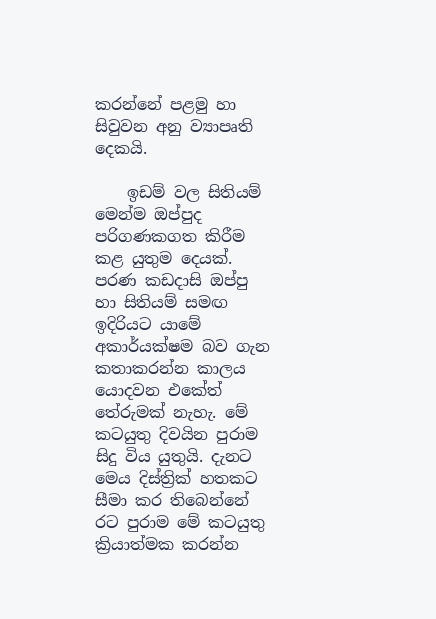කරන්නේ පළමු හා සිවුවන අනු ව්‍යාපෘති දෙකයි.

    ඉඩම් වල සිතියම් මෙන්ම ඔප්පුද පරිගණකගත කිරීම කළ යුතුම දෙයක්. පරණ කඩදාසි ඔප්පු හා සිතියම් සමඟ ඉදිරියට යාමේ අකාර්යක්ෂම බව ගැන කතාකරන්න කාලය යොදවන එකේත් තේරුමක් නැහැ. මේ කටයුතු දිවයින පුරාම සිදු විය යුතුයි. දැනට මෙය දිස්ත්‍රික් හතකට සීමා කර තිබෙන්නේ රට පුරාම මේ කටයුතු ක්‍රියාත්මක කරන්න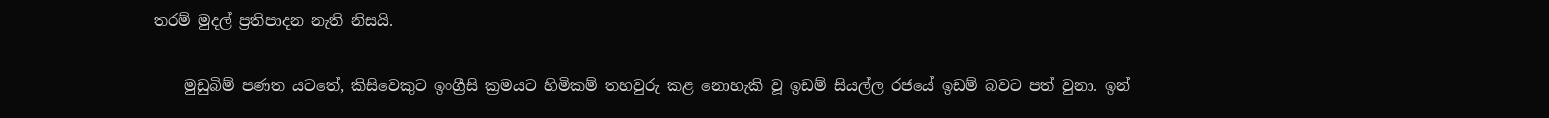තරම් මුදල් ප්‍රතිපාදන නැති නිසයි.

    මුඩුබිම් පණත යටතේ, කිසිවෙකුට ඉංග්‍රීසි ක්‍රමයට හිමිකම් තහවුරු කළ නොහැකි වූ ඉඩම් සියල්ල රජයේ ඉඩම් බවට පත් වුනා. ඉන්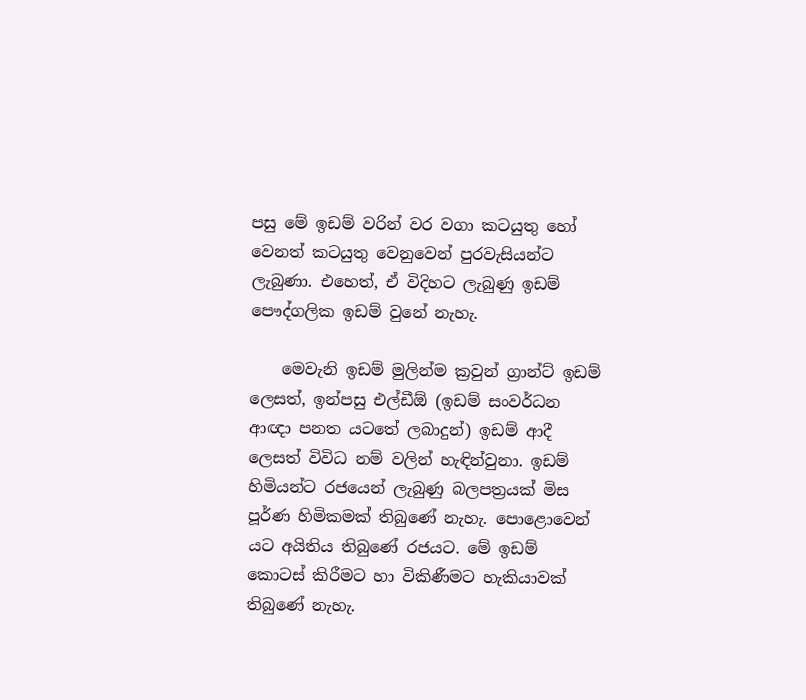පසු මේ ඉඩම් වරින් වර වගා කටයුතු හෝ වෙනත් කටයුතු වෙනුවෙන් පුරවැසියන්ට ලැබුණා. එහෙත්, ඒ විදිහට ලැබුණු ඉඩම් පෞද්ගලික ඉඩම් වුනේ නැහැ.

    මෙවැනි ඉඩම් මුලින්ම ක්‍රවුන් ග්‍රාන්ට් ඉඩම් ලෙසත්, ඉන්පසු එල්ඩීඕ (ඉඩම් සංවර්ධන ආඥා පනත යටතේ ලබාදුන්) ඉඩම් ආදී ලෙසත් විවිධ නම් වලින් හැඳින්වුනා. ඉඩම් හිමියන්ට රජයෙන් ලැබුණු බලපත්‍රයක් මිස පූර්ණ හිමිකමක් තිබුණේ නැහැ. පොළොවෙන් යට අයිතිය තිබුණේ රජයට. මේ ඉඩම් කොටස් කිරීමට හා විකිණීමට හැකියාවක් තිබුණේ නැහැ.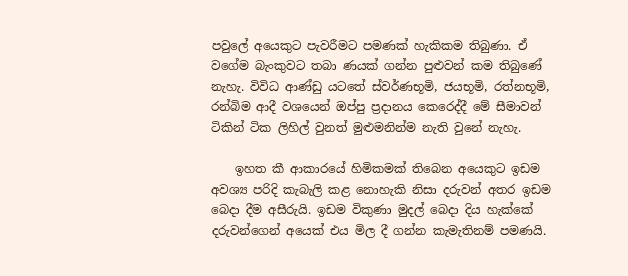පවුලේ අයෙකුට පැවරීමට පමණක් හැකිකම තිබුණා. ඒ වගේම බැංකුවට තබා ණයක් ගන්න පුළුවන් කම තිබුණේ නැහැ. විවිධ ආණ්ඩු යටතේ ස්වර්ණභූමි, ජයභූමි, රත්නභූමි, රන්බිම ආදී වශයෙන් ඔප්පු ප්‍රදානය කෙරෙද්දී මේ සීමාවන් ටිකින් ටික ලිහිල් වුනත් මුළුමනින්ම නැති වුනේ නැහැ.

    ඉහත කී ආකාරයේ හිමිකමක් තිබෙන අයෙකුට ඉඩම අවශ්‍ය පරිදි කැබැලි කළ නොහැකි නිසා දරුවන් අතර ඉඩම බෙදා දීම අසීරුයි. ඉඩම විකුණා මුදල් බෙදා දිය හැක්කේ දරුවන්ගෙන් අයෙක් එය මිල දී ගන්න කැමැතිනම් පමණයි.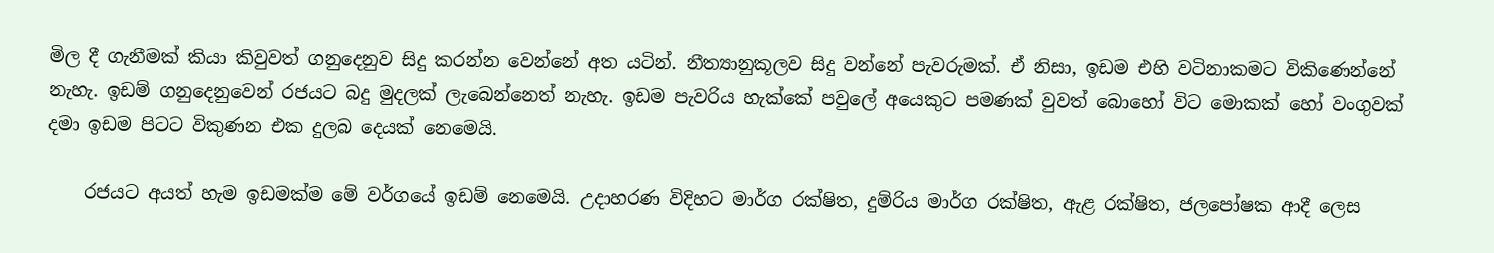මිල දී ගැනීමක් කියා කිවුවත් ගනුදෙනුව සිදු කරන්න වෙන්නේ අත යටින්. නීත්‍යානුකූලව සිදු වන්නේ පැවරුමක්. ඒ නිසා, ඉඩම එහි වටිනාකමට විකිණෙන්නේ නැහැ. ඉඩම් ගනුදෙනුවෙන් රජයට බදු මුදලක් ලැබෙන්නෙත් නැහැ. ඉඩම පැවරිය හැක්කේ පවුලේ අයෙකුට පමණක් වුවත් බොහෝ විට මොකක් හෝ වංගුවක් දමා ඉඩම පිටට විකුණන එක දුලබ දෙයක් නෙමෙයි.

    රජයට අයත් හැම ඉඩමක්ම මේ වර්ගයේ ඉඩම් නෙමෙයි. උදාහරණ විදිහට මාර්ග රක්ෂිත, දුම්රිය මාර්ග රක්ෂිත, ඇළ රක්ෂිත, ජලපෝෂක ආදී ලෙස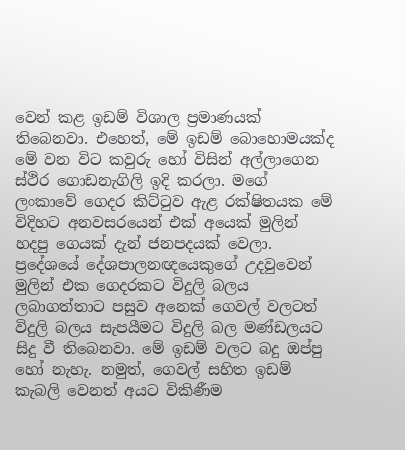වෙන් කළ ඉඩම් විශාල ප්‍රමාණයක් තිබෙනවා. එහෙත්, මේ ඉඩම් බොහොමයක්ද මේ වන විට කවුරු හෝ විසින් අල්ලාගෙන ස්ථිර ගොඩනැගිලි ඉදි කරලා. මගේ ලංකාවේ ගෙදර කිට්ටුව ඇළ රක්ෂිතයක මේ විදිහට අනවසරයෙන් එක් අයෙක් මුලින් හදපු ගෙයක් දැන් ජනපදයක් වෙලා. ප්‍රදේශයේ දේශපාලනඥයෙකුගේ උදවුවෙන් මුලින් එක ගෙදරකට විදුලි බලය ලබාගත්තාට පසුව අනෙක් ගෙවල් වලටත් විදුලි බලය සැපයීමට විදුලි බල මණ්ඩලයට සිදු වී තිබෙනවා. මේ ඉඩම් වලට බදු ඔප්පු හෝ නැහැ. නමුත්, ගෙවල් සහිත ඉඩම් කැබලි වෙනත් අයට විකිණීම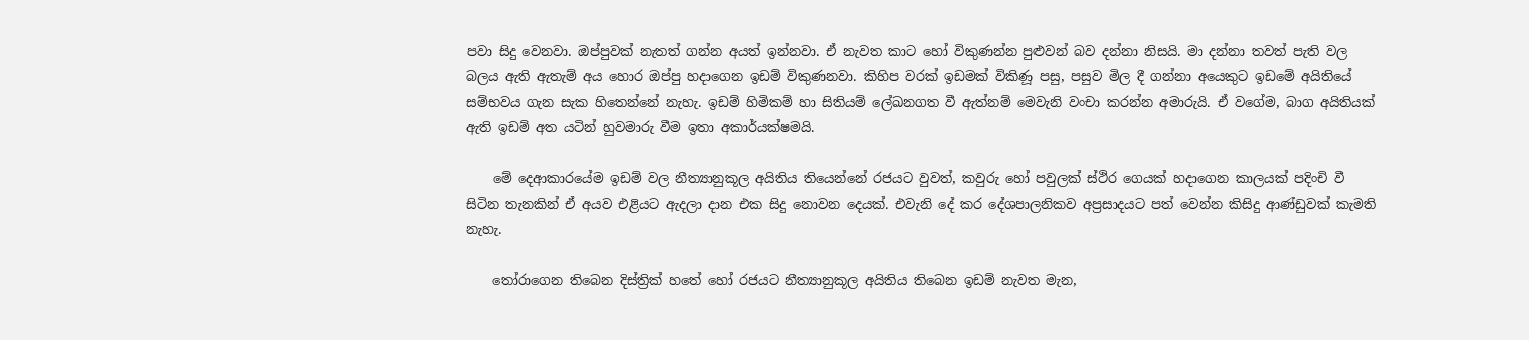පවා සිදු වෙනවා. ඔප්පුවක් නැතත් ගන්න අයත් ඉන්නවා. ඒ නැවත කාට හෝ විකුණන්න පුළුවන් බව දන්නා නිසයි. මා දන්නා තවත් පැති වල බලය ඇති ඇතැම් අය හොර ඔප්පු හදාගෙන ඉඩම් විකුණනවා. කිහිප වරක් ඉඩමක් විකිණූ පසු, පසුව මිල දී ගන්නා අයෙකුට ඉඩමේ අයිතියේ සම්භවය ගැන සැක හිතෙන්නේ නැහැ. ඉඩම් හිමිකම් හා සිතියම් ලේඛනගත වී ඇත්නම් මෙවැනි වංචා කරන්න අමාරුයි. ඒ වගේම, බාග අයිතියක් ඇති ඉඩම් අත යටින් හුවමාරු වීම ඉතා අකාර්යක්ෂමයි.

    මේ දෙආකාරයේම ඉඩම් වල නීත්‍යානුකූල අයිතිය තියෙන්නේ රජයට වුවත්, කවුරු හෝ පවුලක් ස්ථිර ගෙයක් හදාගෙන කාලයක් පදිංචි වී සිටින තැනකින් ඒ අයව එළියට ඇදලා දාන එක සිදු නොවන දෙයක්. එවැනි දේ කර දේශපාලනිකව අප්‍රසාදයට පත් වෙන්න කිසිදු ආණ්ඩුවක් කැමති නැහැ.

    තෝරාගෙන තිබෙන දිස්ත්‍රික් හතේ හෝ රජයට නීත්‍යානුකූල අයිතිය තිබෙන ඉඩම් නැවත මැන,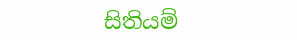සිතියම්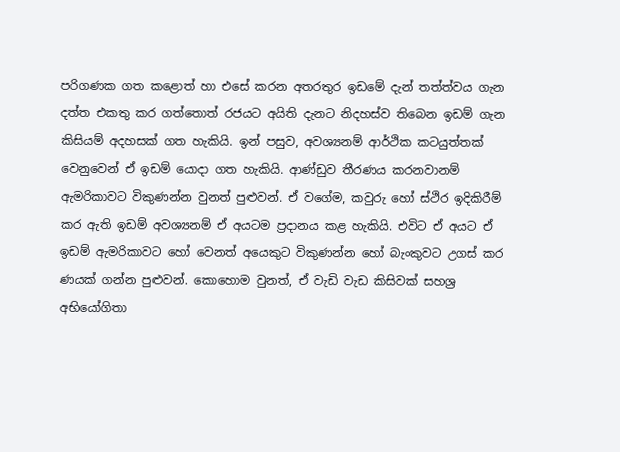පරිගණක ගත කළොත් හා එසේ කරන අතරතුර ඉඩමේ දැන් තත්ත්වය ගැන දත්ත එකතු කර ගත්තොත් රජයට අයිති දැනට නිදහස්ව තිබෙන ඉඩම් ගැන කිසියම් අදහසක් ගත හැකියි. ඉන් පසුව, අවශ්‍යනම් ආර්ථික කටයුත්තක් වෙනුවෙන් ඒ ඉඩම් යොදා ගත හැකියි. ආණ්ඩුව තීරණය කරනවානම් ඇමරිකාවට විකුණන්න වුනත් පුළුවන්. ඒ වගේම, කවුරු හෝ ස්ථිර ඉදිකිරීම් කර ඇති ඉඩම් අවශ්‍යනම් ඒ අයටම ප්‍රදානය කළ හැකියි. එවිට ඒ අයට ඒ ඉඩම් ඇමරිකාවට හෝ වෙනත් අයෙකුට විකුණන්න හෝ බැංකුවට උගස් කර ණයක් ගන්න පුළුවන්. කොහොම වුනත්, ඒ වැඩි වැඩ කිසිවක් සහශ්‍ර අභියෝගිතා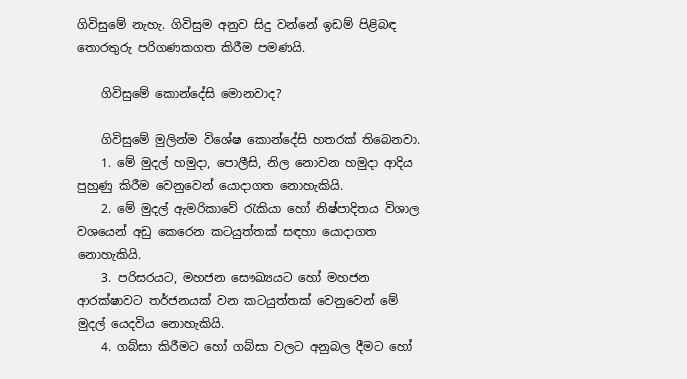ගිවිසුමේ නැහැ. ගිවිසුම අනුව සිදු වන්නේ ඉඩම් පිළිබඳ තොරතුරු පරිගණකගත කිරීම පමණයි.

    ගිවිසුමේ කොන්දේසි මොනවාද?

    ගිවිසුමේ මුලින්ම විශේෂ කොන්දේසි හතරක් තිබෙනවා.
    1. මේ මුදල් හමුදා, පොලීසි, නිල නොවන හමුදා ආදිය පුහුණු කිරීම වෙනුවෙන් යොදාගත නොහැකියි.
    2. මේ මුදල් ඇමරිකාවේ රැකියා හෝ නිෂ්පාදිතය විශාල වශයෙන් අඩු කෙරෙන කටයුත්තක් සඳහා යොදාගත නොහැකියි.
    3. පරිසරයට, මහජන සෞඛ්‍යයට හෝ මහජන ආරක්ෂාවට තර්ජනයක් වන කටයුත්තක් වෙනුවෙන් මේ මුදල් යෙදවිය නොහැකියි.
    4. ගබ්සා කිරීමට හෝ ගබ්සා වලට අනුබල දීමට හෝ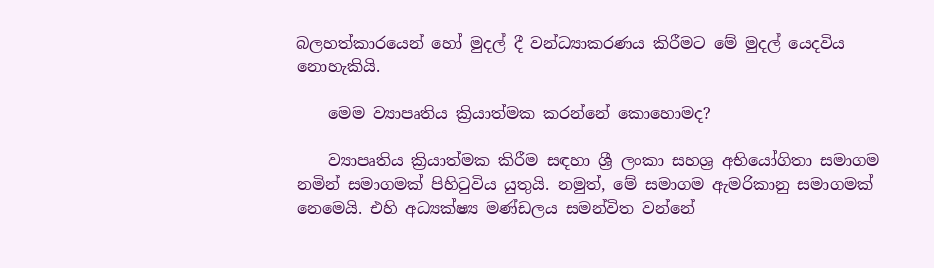බලහත්කාරයෙන් හෝ මුදල් දී වන්ධ්‍යාකරණය කිරීමට මේ මුදල් යෙදවිය නොහැකියි.

    මෙම ව්‍යාපෘතිය ක්‍රියාත්මක කරන්නේ කොහොමද?

    ව්‍යාපෘතිය ක්‍රියාත්මක කිරීම සඳහා ශ්‍රී ලංකා සහශ්‍ර අභියෝගිතා සමාගම නමින් සමාගමක් පිහිටුවිය යුතුයි. නමුත්, මේ සමාගම ඇමරිකානු සමාගමක් නෙමෙයි. එහි අධ්‍යක්ෂ්‍ය මණ්ඩලය සමන්විත වන්නේ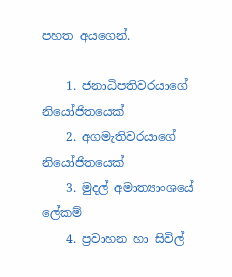පහත අයගෙන්.

    1. ජනාධිපතිවරයාගේ නියෝජිතයෙක්
    2. අගමැතිවරයාගේ නියෝජිතයෙක්
    3. මුදල් අමාත්‍යාංශයේ ලේකම්
    4. ප්‍රවාහන හා සිවිල්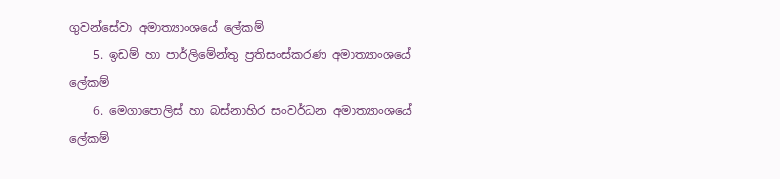ගුවන්සේවා අමාත්‍යාංශයේ ලේකම්
    5. ඉඩම් හා පාර්ලිමේන්තු ප්‍රතිසංස්කරණ අමාත්‍යාංශයේ ලේකම්
    6. මෙගාපොලිස් හා බස්නාහිර සංවර්ධන අමාත්‍යාංශයේ ලේකම්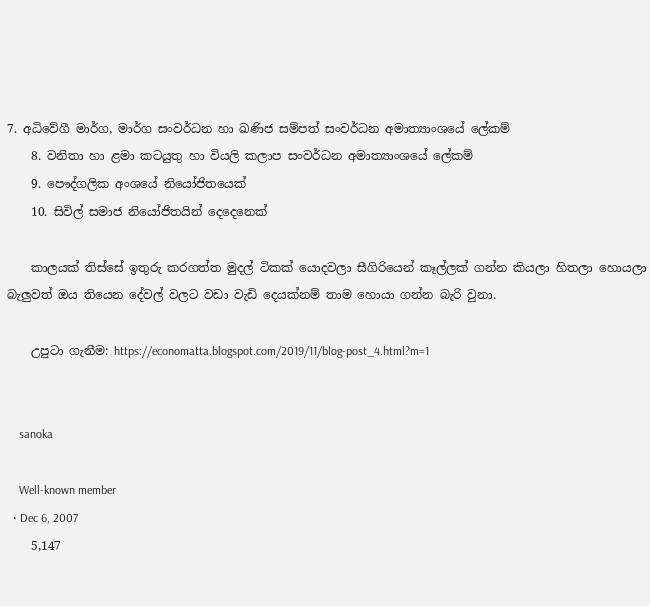7. අධිවේගී මාර්ග, මාර්ග සංවර්ධන හා ඛණිජ සම්පත් සංවර්ධන අමාත්‍යාංශයේ ලේකම්
    8. වනිතා හා ළමා කටයුතු හා වියලි කලාප සංවර්ධන අමාත්‍යාංශයේ ලේකම්
    9. පෞද්ගලික අංශයේ නියෝජිතයෙක්
    10. සිවිල් සමාජ නියෝජිතයින් දෙදෙනෙක්

    කාලයක් තිස්සේ ඉතුරු කරගත්ත මුදල් ටිකක් යොදවලා සීගිරියෙන් කෑල්ලක් ගන්න කියලා හිතලා හොයලා බැලුවත් ඔය තියෙන දේවල් වලට වඩා වැඩි දෙයක්නම් තාම හොයා ගන්න බැරි වුනා.

    උපුටා ගැනීම: https://economatta.blogspot.com/2019/11/blog-post_4.html?m=1


    sanoka

    Well-known member
  • Dec 6, 2007
    5,147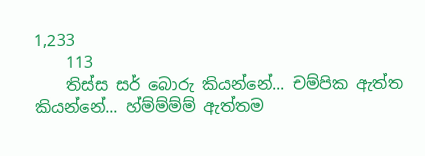1,233
    113
    තිස්ස සර් බොරු කියන්නේ... චම්පික ඇත්ත කියන්නේ... හ්ම්ම්ම්ම් ඇත්තම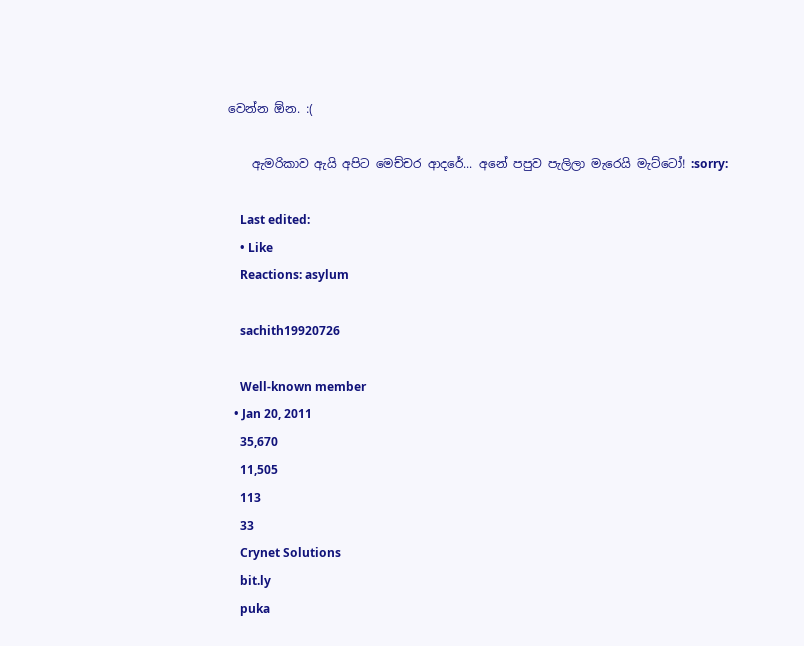වෙන්න ඕන. :(

    ඇමරිකාව ඇයි අපිට මෙච්චර ආදරේ... අනේ පපුව පැලිලා මැරෙයි මැට්ටෝ! :sorry:

    Last edited:
    • Like
    Reactions: asylum

    sachith19920726

    Well-known member
  • Jan 20, 2011
    35,670
    11,505
    113
    33
    Crynet Solutions
    bit.ly
    puka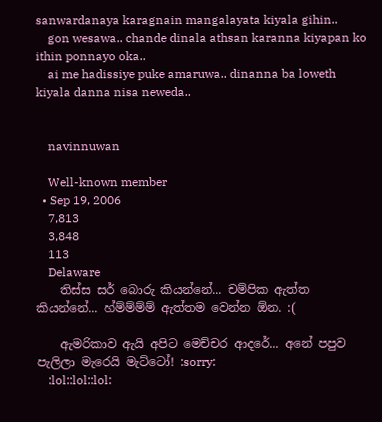sanwardanaya karagnain mangalayata kiyala gihin..
    gon wesawa.. chande dinala athsan karanna kiyapan ko ithin ponnayo oka..
    ai me hadissiye puke amaruwa.. dinanna ba loweth kiyala danna nisa neweda..


    navinnuwan

    Well-known member
  • Sep 19, 2006
    7,813
    3,848
    113
    Delaware
    තිස්ස සර් බොරු කියන්නේ... චම්පික ඇත්ත කියන්නේ... හ්ම්ම්ම්ම් ඇත්තම වෙන්න ඕන. :(

    ඇමරිකාව ඇයි අපිට මෙච්චර ආදරේ... අනේ පපුව පැලිලා මැරෙයි මැට්ටෝ! :sorry:
    :lol::lol::lol: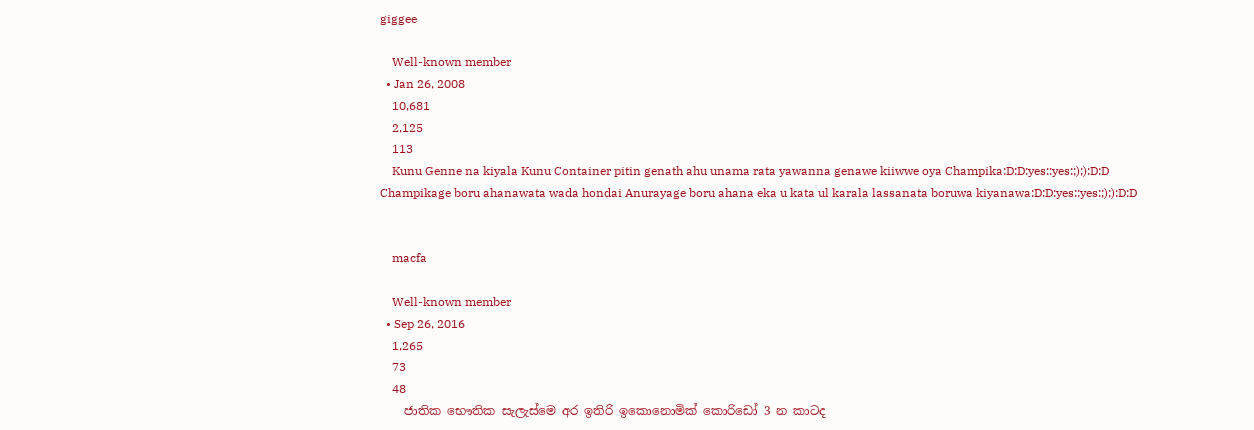giggee

    Well-known member
  • Jan 26, 2008
    10,681
    2,125
    113
    Kunu Genne na kiyala Kunu Container pitin genath ahu unama rata yawanna genawe kiiwwe oya Champika:D:D:yes::yes:;);):D:D Champikage boru ahanawata wada hondai Anurayage boru ahana eka u kata ul karala lassanata boruwa kiyanawa:D:D:yes::yes:;);):D:D


    macfa

    Well-known member
  • Sep 26, 2016
    1,265
    73
    48
    ජාතික භෞතික සැලැස්මෙ අර ඉතිරි ඉකොනොමික් කොරිඩෝ 3 න කාටද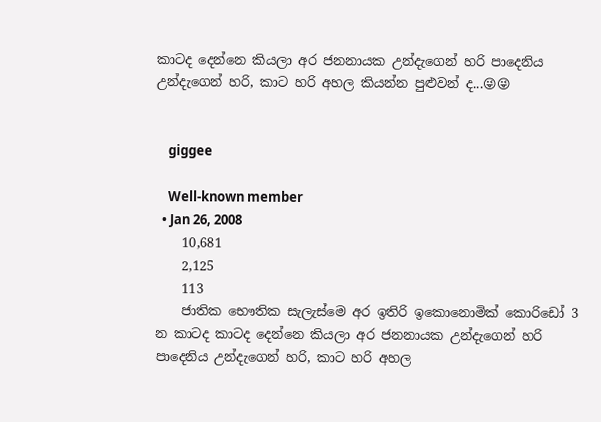කාටද දෙන්නෙ කියලා අර ජනනායක උන්දැගෙන් හරි පාදෙනිය උන්දැගෙන් හරි, කාට හරි අහල කියන්න පුළුවන් ද...😜😜


    giggee

    Well-known member
  • Jan 26, 2008
    10,681
    2,125
    113
    ජාතික භෞතික සැලැස්මෙ අර ඉතිරි ඉකොනොමික් කොරිඩෝ 3 න කාටද කාටද දෙන්නෙ කියලා අර ජනනායක උන්දැගෙන් හරි පාදෙනිය උන්දැගෙන් හරි, කාට හරි අහල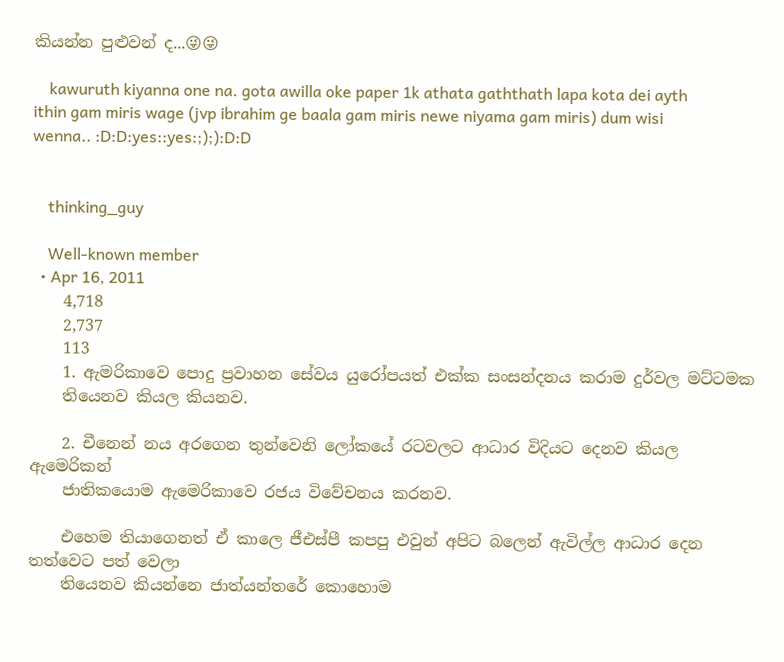කියන්න පුළුවන් ද...😜😜

    kawuruth kiyanna one na. gota awilla oke paper 1k athata gaththath lapa kota dei ayth ithin gam miris wage (jvp ibrahim ge baala gam miris newe niyama gam miris) dum wisi wenna.. :D:D:yes::yes:;);):D:D


    thinking_guy

    Well-known member
  • Apr 16, 2011
    4,718
    2,737
    113
    1. ඇමරිකාවෙ පොදු ප්‍රවාහන සේවය යුරෝපයත් එක්ක සංසන්දනය කරාම දුර්වල මට්ටමක
    තියෙනව කියල කියනව.

    2. චීනෙන් නය අරගෙන තුන්වෙනි ලෝකයේ රටවලට ආධාර විදියට දෙනව කියල ඇමෙරිකන්
    ජාතිකයොම ඇමෙරිකාවෙ රජය විවේචනය කරනව.

    එහෙම තියාගෙනත් ඒ කාලෙ ජීඑස්පී කපපු එවුන් අපිට බලෙන් ඇවිල්ල ආධාර දෙන තත්වෙට පත් වෙලා
    තියෙනව කියන්නෙ ජාත්යන්තරේ කොහොම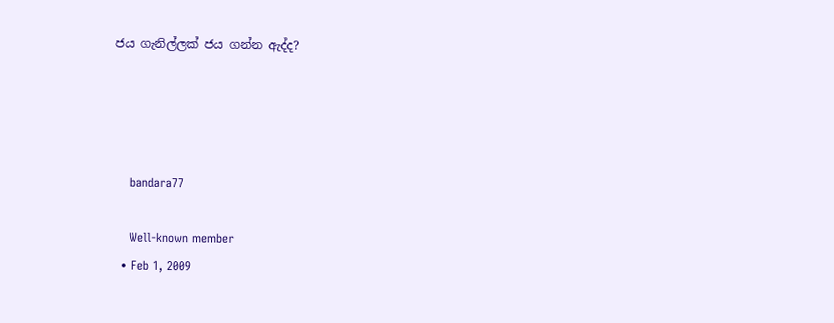ජය ගැනිල්ලක් ජය ගන්න ඇද්ද?




    bandara77

    Well-known member
  • Feb 1, 2009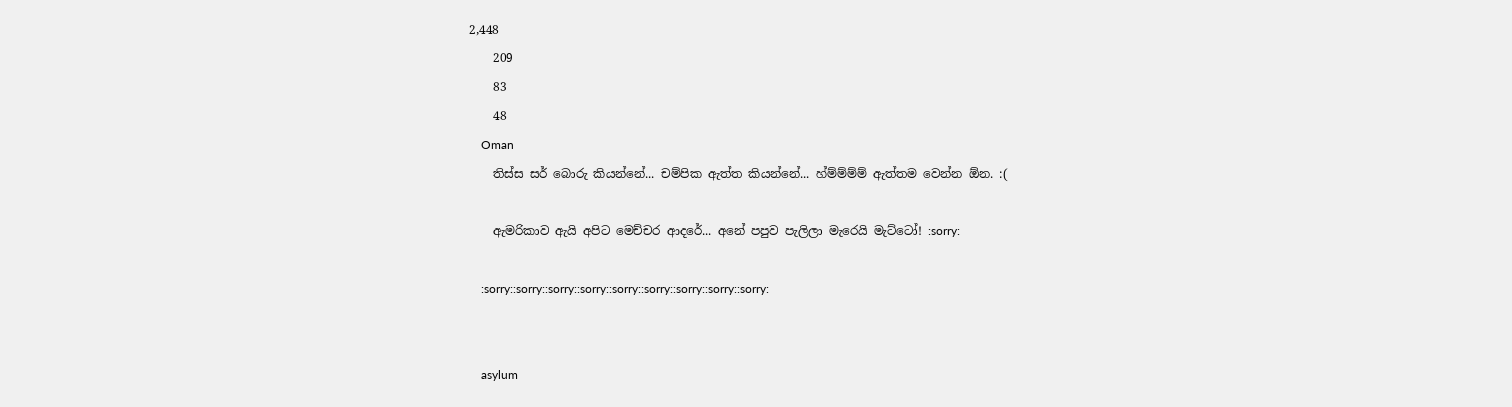2,448
    209
    83
    48
    Oman
    තිස්ස සර් බොරු කියන්නේ... චම්පික ඇත්ත කියන්නේ... හ්ම්ම්ම්ම් ඇත්තම වෙන්න ඕන. :(

    ඇමරිකාව ඇයි අපිට මෙච්චර ආදරේ... අනේ පපුව පැලිලා මැරෙයි මැට්ටෝ! :sorry:

    :sorry::sorry::sorry::sorry::sorry::sorry::sorry::sorry::sorry:


    asylum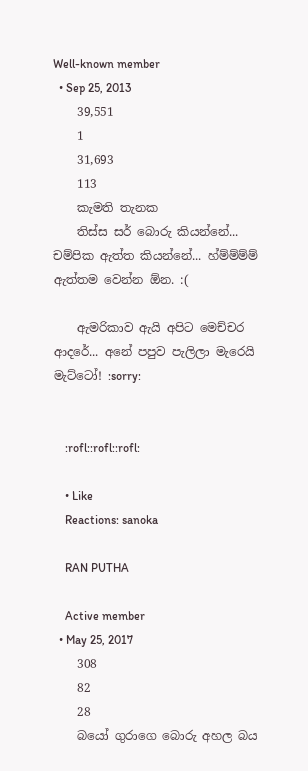Well-known member
  • Sep 25, 2013
    39,551
    1
    31,693
    113
    කැමති තැනක
    තිස්ස සර් බොරු කියන්නේ... චම්පික ඇත්ත කියන්නේ... හ්ම්ම්ම්ම් ඇත්තම වෙන්න ඕන. :(

    ඇමරිකාව ඇයි අපිට මෙච්චර ආදරේ... අනේ පපුව පැලිලා මැරෙයි මැට්ටෝ! :sorry:


    :rofl::rofl::rofl:

    • Like
    Reactions: sanoka

    RAN PUTHA

    Active member
  • May 25, 2017
    308
    82
    28
    බයෝ ගුරාගෙ බොරු අහල බය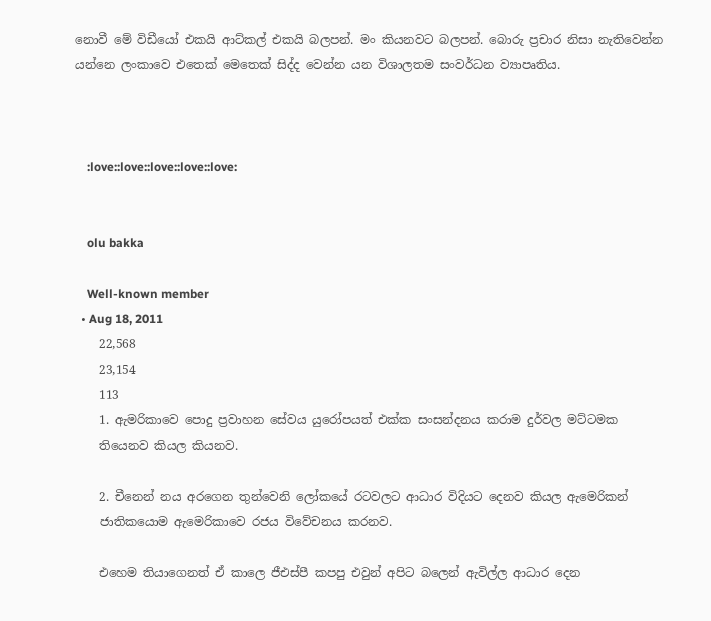නොවී මේ විඩීයෝ එකයි ආට්කල් එකයි බලපන්. මං කියනවට බලපන්. බොරු ප්‍රචාර නිසා නැතිවෙන්න යන්නෙ ලංකාවෙ එතෙක් මෙතෙක් සිද්ද වෙන්න යන විශාලතම සංවර්ධන ව්‍යාපෘතිය.



    :love::love::love::love::love:


    olu bakka

    Well-known member
  • Aug 18, 2011
    22,568
    23,154
    113
    1. ඇමරිකාවෙ පොදු ප්‍රවාහන සේවය යුරෝපයත් එක්ක සංසන්දනය කරාම දුර්වල මට්ටමක
    තියෙනව කියල කියනව.

    2. චීනෙන් නය අරගෙන තුන්වෙනි ලෝකයේ රටවලට ආධාර විදියට දෙනව කියල ඇමෙරිකන්
    ජාතිකයොම ඇමෙරිකාවෙ රජය විවේචනය කරනව.

    එහෙම තියාගෙනත් ඒ කාලෙ ජීඑස්පී කපපු එවුන් අපිට බලෙන් ඇවිල්ල ආධාර දෙන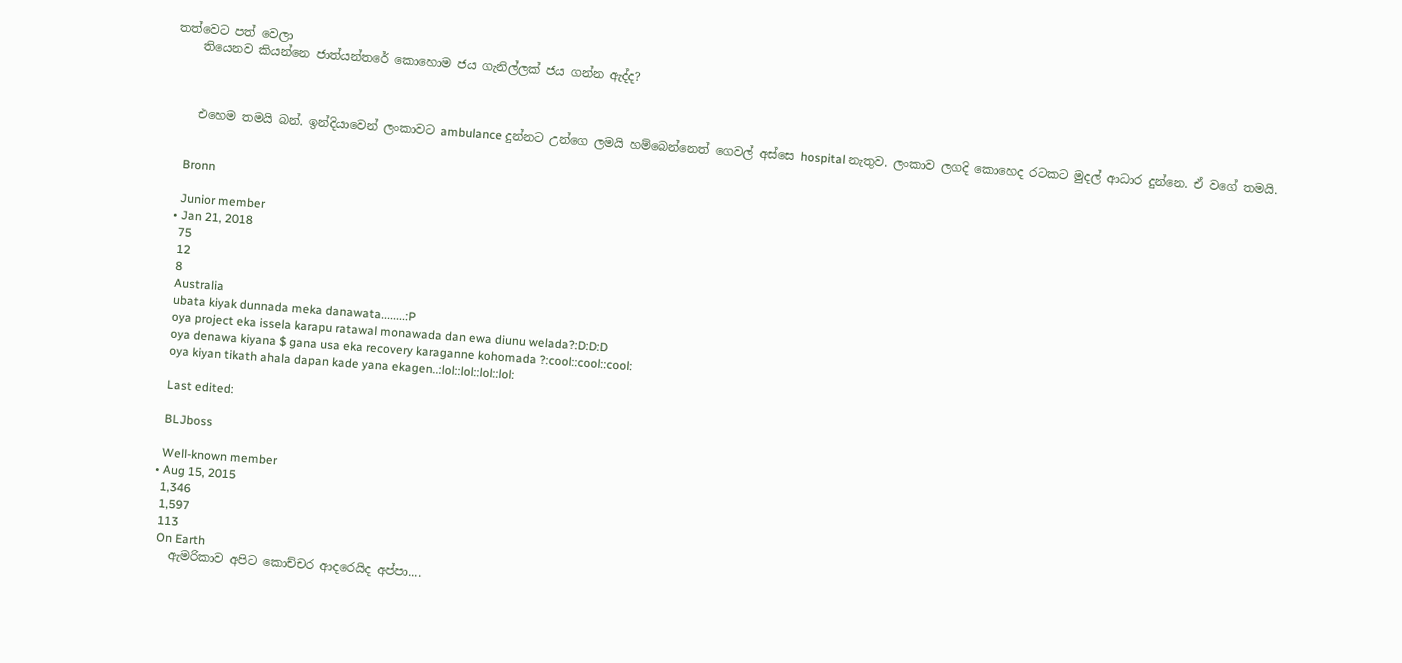තත්වෙට පත් වෙලා
    තියෙනව කියන්නෙ ජාත්යන්තරේ කොහොම ජය ගැනිල්ලක් ජය ගන්න ඇද්ද?



    එහෙම තමයි බන්. ඉන්දියාවෙන් ලංකාවට ambulance දුන්නට උන්ගෙ ලමයි හම්බෙන්නෙත් ගෙවල් අස්සෙ hospital නැතුව. ලංකාව ලගදි කොහෙද රටකට මුදල් ආධාර දුන්නෙ. ඒ වගේ තමයි.


    Bronn

    Junior member
  • Jan 21, 2018
    75
    12
    8
    Australia
    ubata kiyak dunnada meka danawata........:P
    oya project eka issela karapu ratawal monawada dan ewa diunu welada?:D:D:D
    oya denawa kiyana $ gana usa eka recovery karaganne kohomada ?:cool::cool::cool:
    oya kiyan tikath ahala dapan kade yana ekagen..:lol::lol::lol::lol:

    Last edited:

    BLJboss

    Well-known member
  • Aug 15, 2015
    1,346
    1,597
    113
    On Earth
    ඇමරිකාව අපිට කොච්චර ආදරෙයිද අප්පා....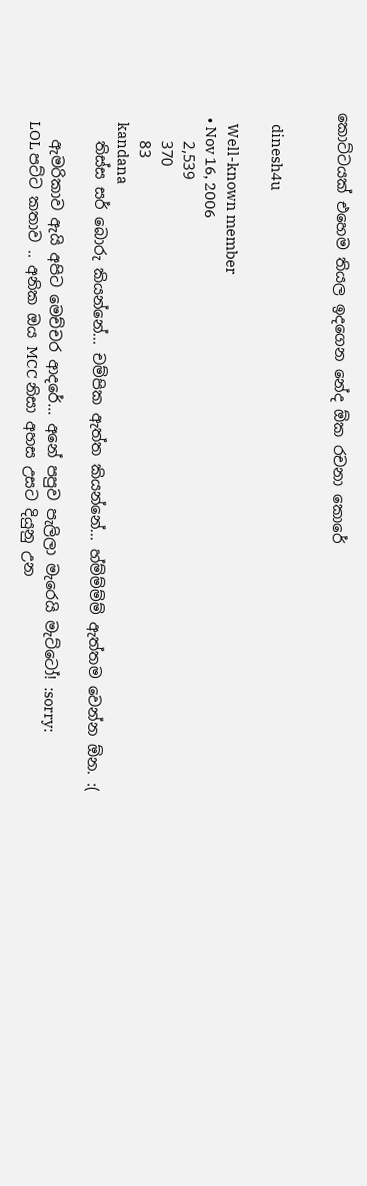කොට්ටයක් එහෙම තියල ඉදගෙන නේද ඕක රචනා කොරේ


    dinesh4u

    Well-known member
  • Nov 16, 2006
    2,539
    370
    83
    kandana
    තිස්ස සර් බොරු කියන්නේ... චම්පික ඇත්ත කියන්නේ... හ්ම්ම්ම්ම් ඇත්තම වෙන්න ඕන. :(

    ඇමරිකාව ඇයි අපිට මෙච්චර ආදරේ... අනේ පපුව පැලිලා මැරෙයි මැට්ටෝ! :sorry:
    LOL පට්ට කතාව .. අනික ඔය MCC නිසා අහස උසට දියුනු උන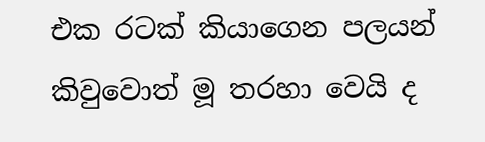එක රටක් කියාගෙන පලයන් කිවුවොත් මූ තරහා වෙයි ද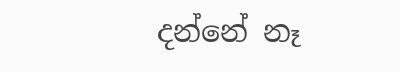දන්නේ නෑ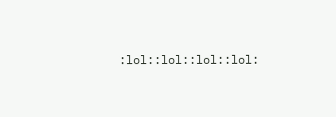:lol::lol::lol::lol: